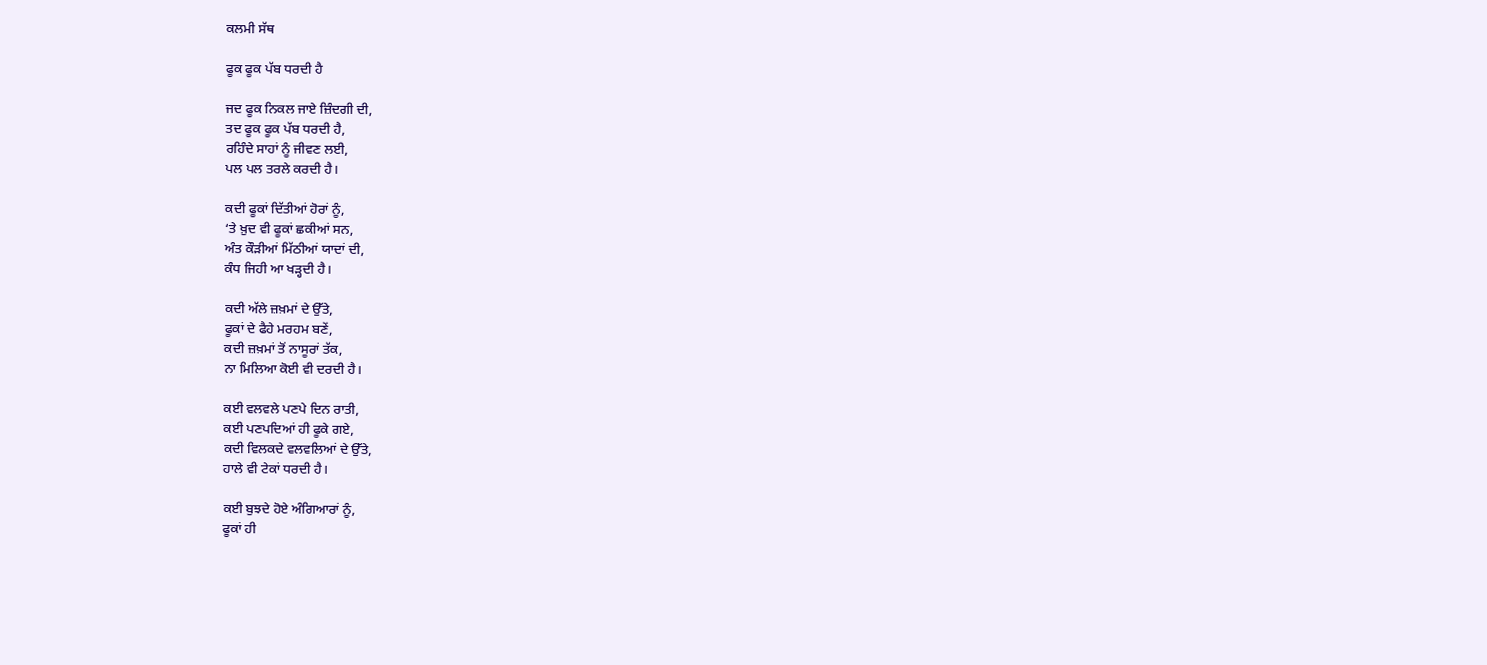ਕਲਮੀ ਸੱਥ

ਫੂਕ ਫੂਕ ਪੱਬ ਧਰਦੀ ਹੈ

ਜਦ ਫੂਕ ਨਿਕਲ ਜਾਏ ਜ਼ਿੰਦਗੀ ਦੀ,
ਤਦ ਫੂਕ ਫੂਕ ਪੱਬ ਧਰਦੀ ਹੈ,
ਰਹਿੰਦੇ ਸਾਹਾਂ ਨੂੰ ਜੀਵਣ ਲਈ,
ਪਲ ਪਲ ਤਰਲੇ ਕਰਦੀ ਹੈ।

ਕਦੀ ਫੂਕਾਂ ਦਿੱਤੀਆਂ ਹੋਰਾਂ ਨੂੰ,
‘ਤੇ ਖ਼ੁਦ ਵੀ ਫੂਕਾਂ ਛਕੀਆਂ ਸਨ,
ਅੰਤ ਕੌੜੀਆਂ ਮਿੱਠੀਆਂ ਯਾਦਾਂ ਦੀ,
ਕੰਧ ਜਿਹੀ ਆ ਖੜ੍ਹਦੀ ਹੈ।

ਕਦੀ ਅੱਲੇ ਜ਼ਖ਼ਮਾਂ ਦੇ ਉੱਤੇ,
ਫੂਕਾਂ ਦੇ ਫੈਹੇ ਮਰਹਮ ਬਣੇਂ,
ਕਦੀ ਜ਼ਖ਼ਮਾਂ ਤੋਂ ਨਾਸੂਰਾਂ ਤੱਕ,
ਨਾ ਮਿਲਿਆ ਕੋਈ ਵੀ ਦਰਦੀ ਹੈ।

ਕਈ ਵਲਵਲੇ ਪਣਪੇ ਦਿਨ ਰਾਤੀ,
ਕਈ ਪਣਪਦਿਆਂ ਹੀ ਫੂਕੇ ਗਏ,
ਕਦੀ ਵਿਲਕਦੇ ਵਲਵਲਿਆਂ ਦੇ ਉੱਤੇ,
ਹਾਲੇ ਵੀ ਟੇਕਾਂ ਧਰਦੀ ਹੈ।

ਕਈ ਬੁਝਦੇ ਹੋਏ ਅੰਗਿਆਰਾਂ ਨੂੰ,
ਫੂਕਾਂ ਹੀ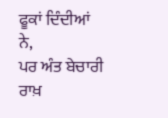ਫੂਕਾਂ ਦਿੰਦੀਆਂ ਨੇ,
ਪਰ ਅੰਤ ਬੇਚਾਰੀ ਰਾਖ਼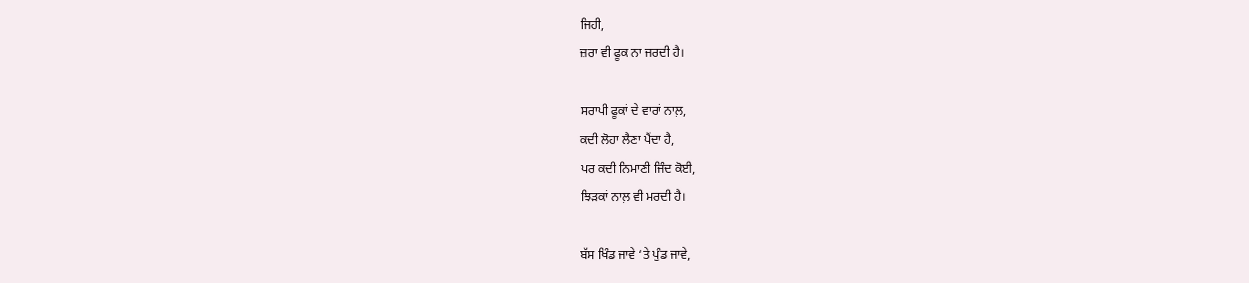ਜਿਹੀ,
ਜ਼ਰਾ ਵੀ ਫੂਕ ਨਾ ਜਰਦੀ ਹੈ।

ਸਰਾਪੀ ਫੂਕਾਂ ਦੇ ਵਾਰਾਂ ਨਾਲ਼,
ਕਦੀ ਲੋਹਾ ਲੈਣਾ ਪੈਂਦਾ ਹੈ,
ਪਰ ਕਦੀ ਨਿਮਾਣੀ ਜਿੰਦ ਕੋਈ,
ਝਿੜਕਾਂ ਨਾਲ਼ ਵੀ ਮਰਦੀ ਹੈ।

ਬੱਸ ਖਿੰਡ ਜਾਵੇ ‘ਤੇ ਪੁੰਡ ਜਾਵੇ,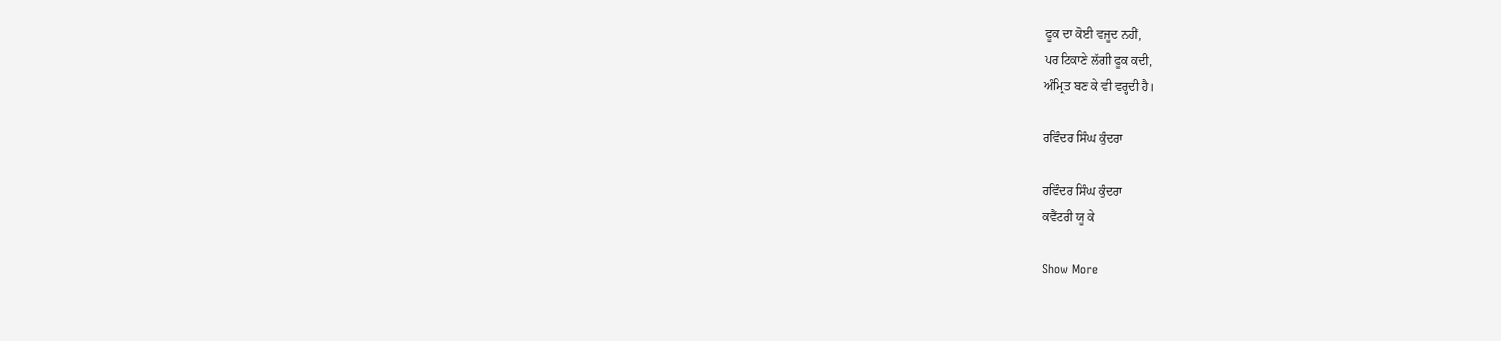ਫੂਕ ਦਾ ਕੋਈ ਵਜੂਦ ਨਹੀਂ,
ਪਰ ਟਿਕਾਣੇ ਲੱਗੀ ਫੂਕ ਕਦੀ,
ਅੰਮ੍ਰਿਤ ਬਣ ਕੇ ਵੀ ਵਰ੍ਹਦੀ ਹੈ।

ਰਵਿੰਦਰ ਸਿੰਘ ਕੁੰਦਰਾ

ਰਵਿੰਦਰ ਸਿੰਘ ਕੁੰਦਰਾ
ਕਵੈਂਟਰੀ ਯੂ ਕੇ

Show More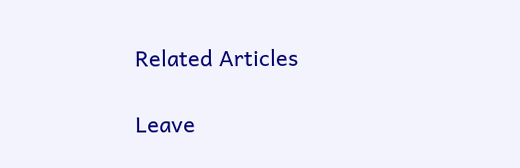Related Articles

Leave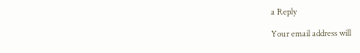a Reply

Your email address will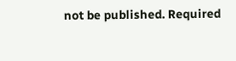not be published. Required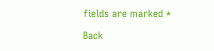fields are marked *

Back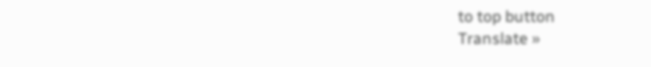to top button
Translate »